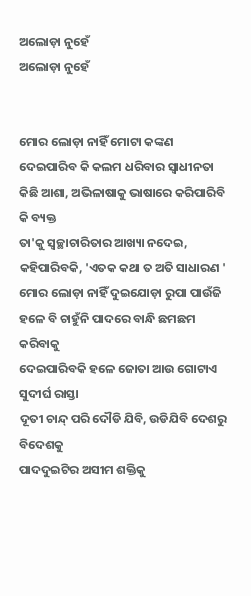ଅଲୋଡ଼ା ନୁହେଁ
ଅଲୋଡ଼ା ନୁହେଁ


ମୋର ଲୋଡ଼ା ନାହିଁ ମୋଟା କଙ୍କଣ
ଦେଇପାରିବ କି କଲମ ଧରିବାର ସ୍ୱାଧୀନତା
କିଛି ଆଶା, ଅଭିଳାଷାକୁ ଭାଷାରେ କରିପାରିବି କି ବ୍ୟକ୍ତ
ତା'କୁ ସ୍ୱଚ୍ଛାଚାରିତାର ଆଖ୍ୟା ନଦେଇ,
କହିପାରିବକି, 'ଏତକ କଥା ତ ଅତି ସାଧାରଣ '
ମୋର ଲୋଡ଼ା ନାହିଁ ଦୁଇଯୋଡ଼ା ରୁପା ପାଉଁଜି
ହଳେ ବି ଚାହୁଁନି ପାଦରେ ବାନ୍ଧି ଛମଛମ କରିବାକୁ
ଦେଇପାରିବକି ହଳେ ଜୋତା ଆଉ ଗୋଟାଏ ସୁଦୀର୍ଘ ରାସ୍ତା
ଦୂତୀ ଚାନ୍ଦ୍ ପରି ଦୌଡି ଯିବି, ଉଡିଯିବି ଦେଶରୁ ବିଦେଶକୁ
ପାଦଦୁଇଟିର ଅସୀମ ଶକ୍ତିକୁ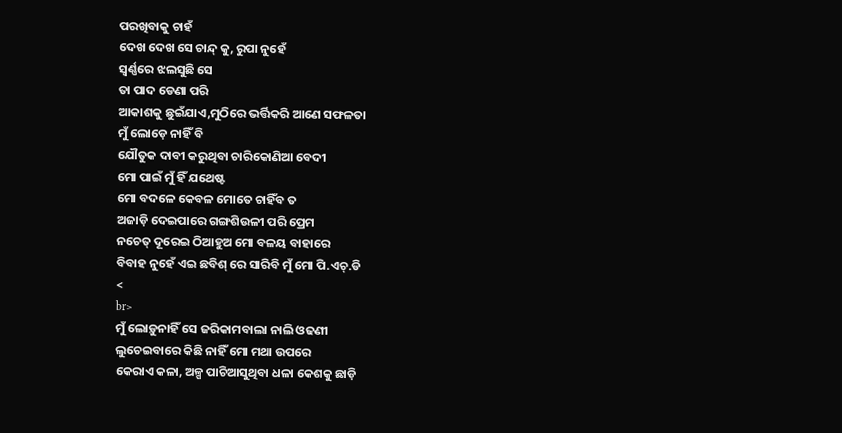ପରଖିବାକୁ ଚାହଁ
ଦେଖ ଦେଖ ସେ ଚାନ୍ଦ୍ କୁ, ରୁପା ନୁହେଁ
ସ୍ୱର୍ଣ୍ଣରେ ଝଲସୁଛି ସେ
ତା ପାଦ ଡେଣା ପରି
ଆକାଶକୁ ଛୁଇଁଯାଏ,ମୁଠିରେ ଭର୍ତ୍ତିକରି ଆଣେ ସଫଳତା
ମୁଁ ଲୋଡ଼େ ନାହିଁ ବି
ଯୌତୁକ ଦାବୀ କରୁଥିବା ଚାରିକୋଣିଆ ବେଦୀ
ମୋ ପାଇଁ ମୁଁ ହିଁ ଯଥେଷ୍ଟ
ମୋ ବଦଳେ କେବଳ ମୋତେ ଚାହିଁବ ତ
ଅଜାଡ଼ି ଦେଇପାରେ ଗଙ୍ଗଶିଉଳୀ ପରି ପ୍ରେମ
ନଚେତ୍ ଦୂରେଇ ଠିଆହୁଅ ମୋ ବଳୟ ବାହାରେ
ବିବାହ ନୁହେଁ ଏଇ ଛବିଶ୍ ରେ ସାରିବି ମୁଁ ମୋ ପି.ଏଚ୍.ଡି
<
br>
ମୁଁ ଲୋଡ଼ୁନାହିଁ ସେ ଜରିକାମବାଲା ନାଲି ଓଢଣୀ
ଲୁଚେଇବାରେ କିଛି ନାହିଁ ମୋ ମଥା ଉପରେ
କେରାଏ କଳା, ଅଳ୍ପ ପାଚିଆସୁଥିବା ଧଳା କେଶକୁ ଛାଡ଼ି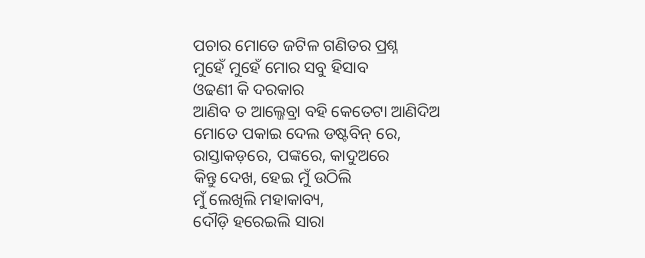ପଚାର ମୋତେ ଜଟିଳ ଗଣିତର ପ୍ରଶ୍ନ
ମୁହେଁ ମୁହେଁ ମୋର ସବୁ ହିସାବ
ଓଢଣୀ କି ଦରକାର
ଆଣିବ ତ ଆଲ୍ଜେବ୍ରା ବହି କେତେଟା ଆଣିଦିଅ
ମୋତେ ପକାଇ ଦେଲ ଡଷ୍ଟବିନ୍ ରେ,
ରାସ୍ତାକଡ଼ରେ, ପଙ୍କରେ, କାଦୁଅରେ
କିନ୍ତୁ ଦେଖ, ହେଇ ମୁଁ ଉଠିଲି
ମୁଁ ଲେଖିଲି ମହାକାବ୍ୟ,
ଦୌଡ଼ି ହରେଇଲି ସାରା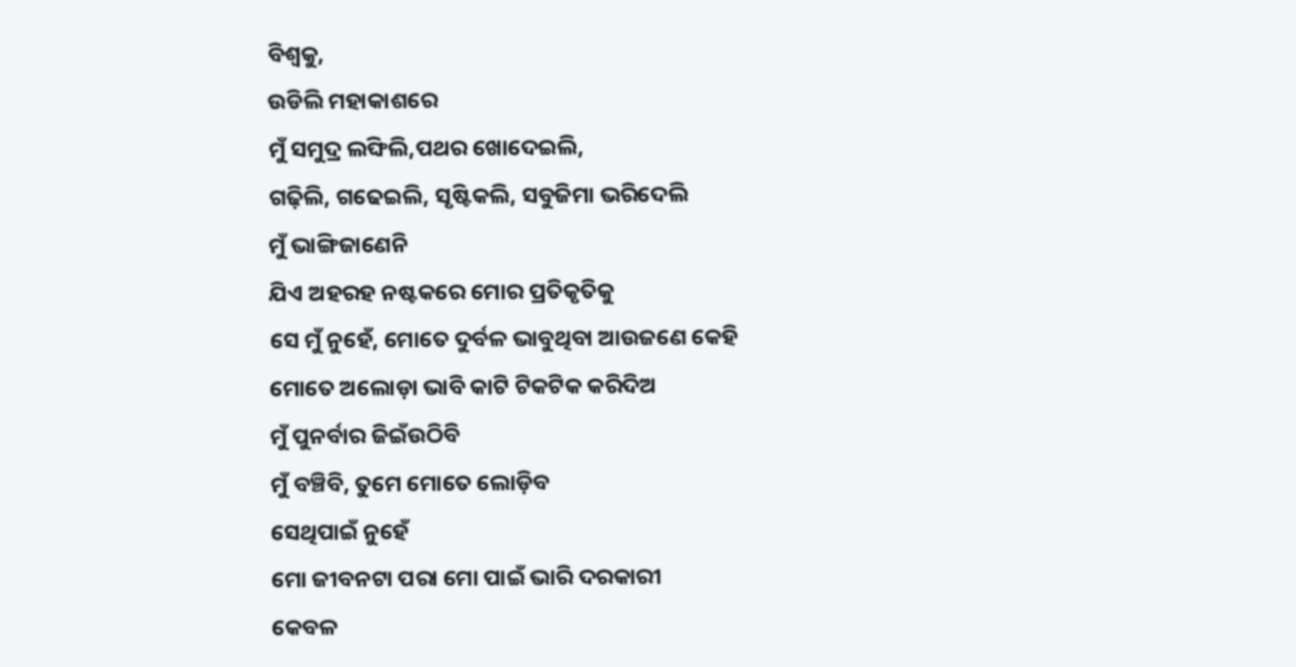ବିଶ୍ୱକୁ,
ଉଡିଲି ମହାକାଶରେ
ମୁଁ ସମୁଦ୍ର ଲଙ୍ଘିଲି,ପଥର ଖୋଦେଇଲି,
ଗଢ଼ିଲି, ଗଢେଇଲି, ସୃଷ୍ଟିକଲି, ସବୁଜିମା ଭରିଦେଲି
ମୁଁ ଭାଙ୍ଗିଜାଣେନି
ଯିଏ ଅହରହ ନଷ୍ଟକରେ ମୋର ପ୍ରତିକୃତିକୁ
ସେ ମୁଁ ନୁହେଁ, ମୋତେ ଦୁର୍ବଳ ଭାବୁଥିବା ଆଉଜଣେ କେହି
ମୋତେ ଅଲୋଡ଼ା ଭାବି କାଟି ଟିକଟିକ କରିଦିଅ
ମୁଁ ପୁନର୍ବାର ଜିଇଁଉଠିବି
ମୁଁ ବଞ୍ଚିବି, ତୁମେ ମୋତେ ଲୋଡ଼ିବ
ସେଥିପାଇଁ ନୁହେଁ
ମୋ ଜୀବନଟା ପରା ମୋ ପାଇଁ ଭାରି ଦରକାରୀ
କେବଳ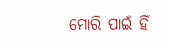ମୋରି ପାଇଁ ହିଁ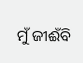ମୁଁ ଜୀଈଁବି